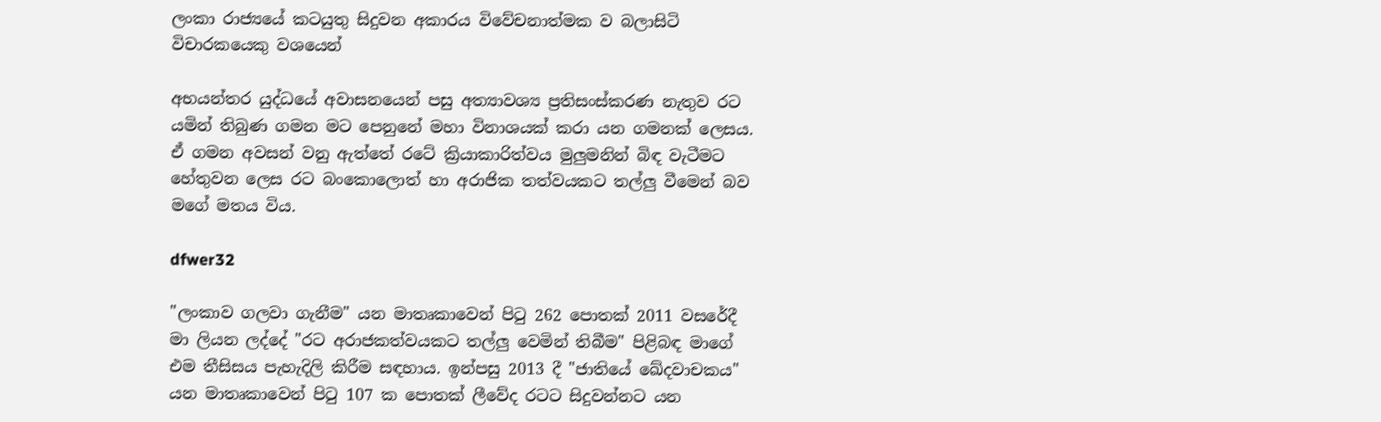ලංකා රාජ්‍යයේ කටයුතු සිදුවන අකාරය විවේචනාත්මක ව බලාසිටි විචාරකයෙකු වශයෙන්

අභයන්තර යුද්ධයේ අවාසනයෙන් පසු අත්‍යාවශ්‍ය ප්‍රතිසංස්කරණ නැතුව රට යමින් තිබුණ ගමන මට පෙනුනේ මහා විනාශයක් කරා යන ගමනක් ලෙසය. ඒ ගමන අවසන් වනු ඇත්තේ රටේ ක්‍රියාකාරිත්වය මුලුමනින් බිඳ වැටීමට හේතුවන ලෙස රට බංකොලොත් හා අරාජික තත්වයකට තල්ලු වීමෙන් බව මගේ මතය විය.

dfwer32

"ලංකාව ගලවා ගැනීම" යන මාතෘකාවෙන් පිටු 262 පොතක් 2011 වසරේදී මා ලියන ලද්දේ "රට අරාජකත්වයකට තල්ලු වෙමින් තිබීම" පිළිබඳ මාගේ එම තීසිසය පැහැදිලි කිරීම සඳහාය. ඉන්පසු 2013 දී "ජාතියේ ඛේදවාචකය" යන මාතෘකාවෙන් පිටු 107 ක පොතක් ලීවේද රටට සිදුවන්නට යන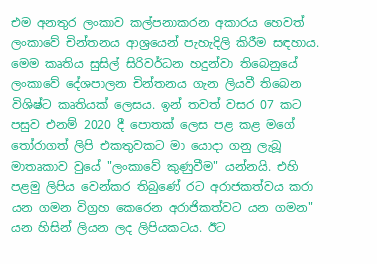එම අනතුර ලංකාව කල්පනාකරන අකාරය හෙවත් ලංකාවේ චින්තනය ආශ්‍රයෙන් පැහැදිලි කිරීම සඳහාය. මෙම කෘතිය සුසිල් සිරිවර්ධන හදුන්වා තිබෙනුයේ ලංකාවේ දේශපාලන චින්තනය ගැන ලියවී තිබෙන විශිෂ්ට කෘතියක් ලෙසය. ඉන් තවත් වසර 07 කට පසුව එනම් 2020 දී පොතක් ලෙස පළ කළ මගේ තෝරාගත් ලිපි එකතුවකට මා යොදා ගනු ලැබූ මාතෘකාව වුයේ "ලංකාවේ කුණුවීම" යන්නයි. එහි පළමු ලිපිය වෙන්කර තිබුණේ රට අරාජකත්වය කරා යන ගමන විග්‍රහ කෙරෙන අරාජිකත්වට යන ගමන" යන හිසින් ලියන ලද ලිපියකටය. ඊට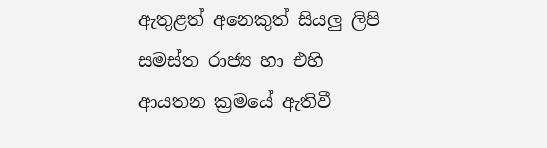ඇතුළත් අනෙකුත් සියලු ලිපි සමස්ත රාජ්‍ය හා එහි ආයතන ක්‍රමයේ ඇතිවී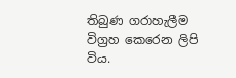තිබුණ ගරාහැලීම විග්‍රහ කෙරෙන ලිපි විය.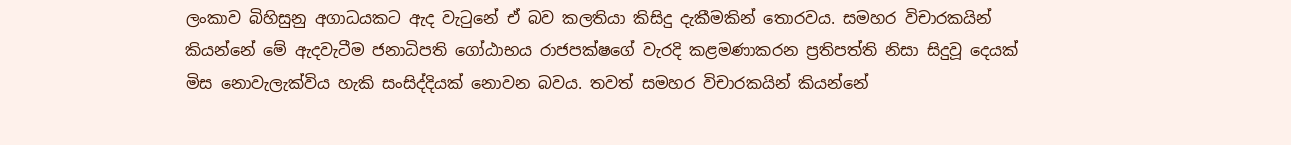ලංකාව බිහිසුනු අගාධයකට ඇද වැටුනේ ඒ බව කලතියා කිසිදු දැකීමකින් තොරවය. සමහර විචාරකයින් කියන්නේ මේ ඇදවැටීම ජනාධිපති ගෝඨාභය රාජපක්ෂගේ වැරදි කළමණාකරන ප්‍රතිපත්ති නිසා සිදුවූ දෙයක් මිස නොවැලැක්විය හැකි සංසිද්දියක් නොවන බවය. තවත් සමහර විචාරකයින් කියන්නේ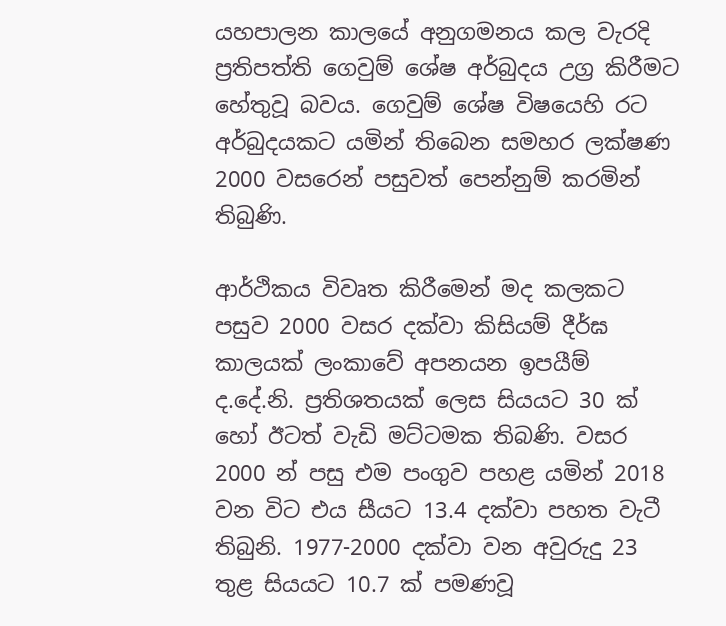යහපාලන කාලයේ අනුගමනය කල වැරදි ප්‍රතිපත්ති ගෙවුම් ශේෂ අර්බුදය උග්‍ර කිරීමට හේතුවූ බවය. ගෙවුම් ශේෂ විෂයෙහි රට අර්බුදයකට යමින් තිබෙන සමහර ලක්ෂණ 2000 වසරෙන් පසුවත් පෙන්නුම් කරමින් තිබුණි.

ආර්ථිකය විවෘත කිරීමෙන් මද කලකට පසුව 2000 වසර දක්වා කිසියම් දීර්ඝ කාලයක් ලංකාවේ අපනයන ඉපයීම් ද.දේ.නි. ප්‍රතිශතයක් ලෙස සියයට 30 ක් හෝ ඊටත් වැඩි මට්ටමක තිබණි. වසර 2000 න් පසු එම පංගුව පහළ යමින් 2018 වන විට එය සීයට 13.4 දක්වා පහත වැටී තිබුනි. 1977-2000 දක්වා වන අවුරුදු 23 තුළ සියයට 10.7 ක් පමණවූ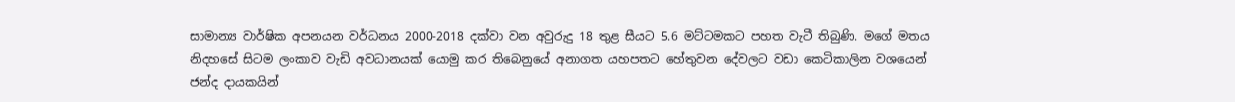සාමාන්‍ය වාර්ෂික අපනයන වර්ධනය 2000-2018 දක්වා වන අවුරුදු 18 තුළ සීයට 5.6 මට්ටමකට පහත වැටී තිබුණි. මගේ මතය නිදහසේ සිටම ලංකාව වැඩි අවධානයක් යොමු කර තිබෙනුයේ අනාගත යහපතට හේතුවන දේවලට වඩා කෙටිකාලින වශයෙන් ජන්ද දායකයින්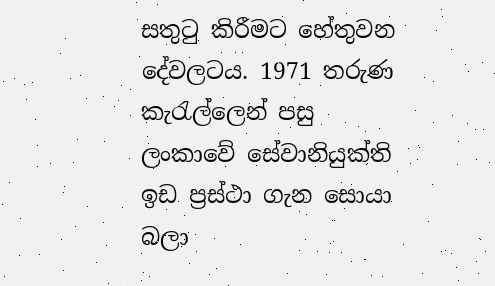සතුටු කිරීමට හේතුවන දේවලටය. 1971 තරුණ කැරැල්ලෙන් පසු ලංකාවේ සේවානියුක්ති ඉඩ ප්‍රස්ථා ගැන සොයා බලා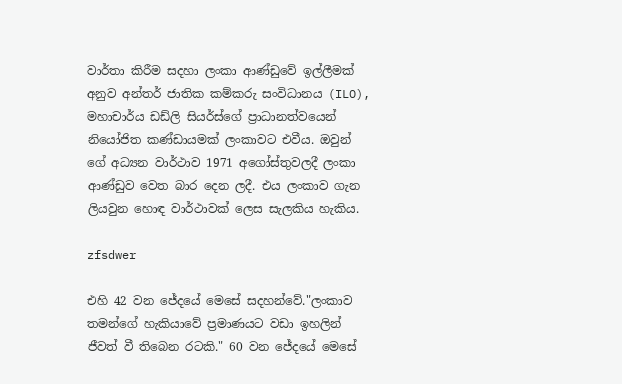වාර්තා කිරීම සදහා ලංකා ආණ්ඩුවේ ඉල්ලීමක් අනුව අන්තර් ජාතික කම්කරු සංවිධානය (ILO), මහාචාර්ය ඩඩ්ලි සියර්ස්ගේ ප්‍රාධානත්වයෙන් නියෝජිත කණ්ඩායමක් ලංකාවට එවීය. ඔවුන් ගේ අධ්‍යන වාර්ථාව 1971 අගෝස්තුවලදී ලංකා ආණ්ඩුව වෙත බාර දෙන ලදී. එය ලංකාව ගැන ලියවුන හොඳ වාර්ථාවක් ලෙස සැලකිය හැකිය.

zfsdwer

එහි 42 වන ජේදයේ මෙසේ සදහන්වේ."ලංකාව තමන්ගේ හැකියාවේ ප්‍රමාණයට වඩා ඉහලින් ජීවත් වී තිබෙන රටකි." 60 වන ජේදයේ මෙසේ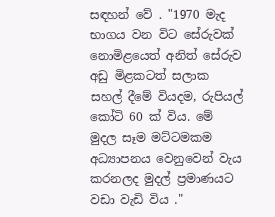සඳහන් වේ . "1970 මැද භාගය වන විට සේරුවක් නොමිළයෙත් අනිත් සේරුව අඩු මිළකටත් සලාක සහල් දීමේ වියදම, රුපියල් කෝටි 60 ක් විය. මේ මුදල සෑම මට්ටමකම අධ්‍යාපනය වෙනුවෙන් වැය කරනලද මුදල් ප්‍රමාණයට වඩා වැඩි විය ."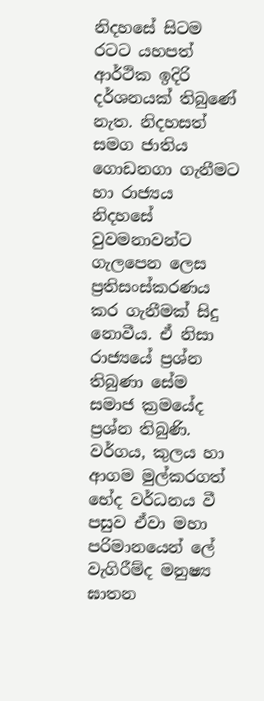නිදහසේ සිටම රටට යහපත් ආර්ථික ඉදිරි දර්ශනයක් තිබුණේ නැත. නිදහසත් සමග ජාතිය ගොඩනගා ගැනීමට හා රාජ්‍යය නිදහසේ වුවමනාවන්ට ගැලපෙන ලෙස ප්‍රතිසංස්කරණය කර ගැනීමක් සිදු නොවීය. ඒ නිසා රාජ්‍යයේ ප්‍රශ්න තිබුණා සේම සමාජ ක්‍රමයේද ප්‍රශ්න තිබුණි. වර්ගය, කුලය හා ආගම මුල්කරගත් භේද වර්ධනය වී පසුව ඒවා මහා පරිමානයෙන් ලේ වැගිරීම්ද මනුෂ්‍ය ඝාතන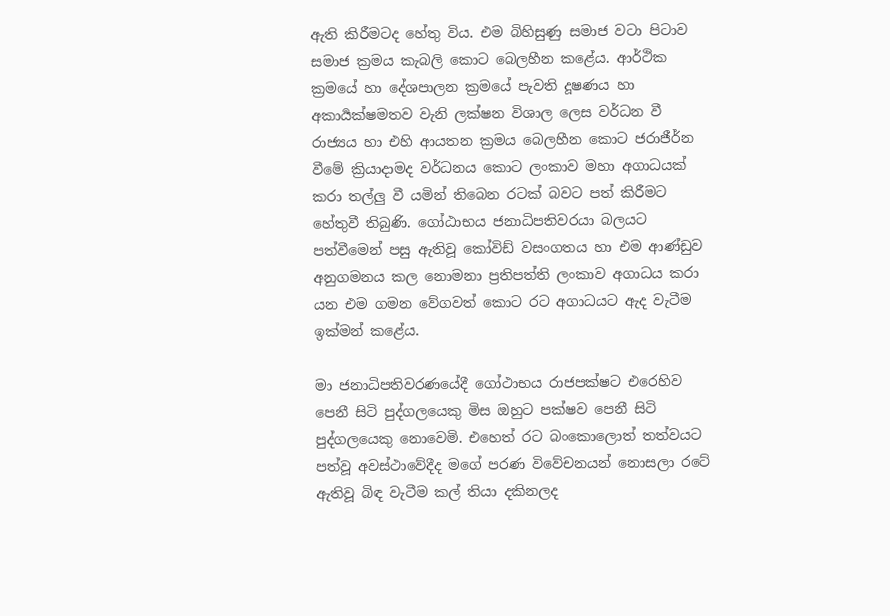ඇති කිරීමටද හේතු විය. එම බිහිසුණු සමාජ වටා පිටාව සමාජ ක්‍රමය කැබලි කොට බෙලහීන කළේය. ආර්ථික ක්‍රමයේ හා දේශපාලන ක්‍රමයේ පැවති දූෂණය හා අකාර්‍යක්ෂමතව වැනි ලක්ෂන විශාල ලෙස වර්ධන වී රාජ්‍යය හා එහි ආයතන ක්‍රමය බෙලහීන කොට ජරාජීර්න වීමේ ක්‍රියාදාමද වර්ධනය කොට ලංකාව මහා අගාධයක් කරා තල්ලු වී යමින් තිබෙන රටක් බවට පත් කිරීමට හේතුවී තිබුණි. ගෝඨාභය ජනාධිපතිවරයා බලයට පත්වීමෙන් පසු ඇතිවූ කෝවිඩ් වසංගතය හා එම ආණ්ඩුව අනුගමනය කල නොමනා ප්‍රතිපත්ති ලංකාව අගාධය කරා යන එම ගමන වේගවත් කොට රට අගාධයට ඇද වැටීම ඉක්මන් කළේය.

මා ජනාධිපතිවරණයේදී ගෝථාභය රාජපක්ෂට එරෙහිව පෙනී සිටි පුද්ගලයෙකු මිස ඔහුට පක්ෂව පෙනී සිටි පුද්ගලයෙකු නොවෙමි. එහෙත් රට බංකොලොත් තත්වයට පත්වූ අවස්ථාවේදීද මගේ පරණ විවේචනයන් නොසලා රටේ ඇතිවූ බිඳ වැටීම කල් තියා දකිනලද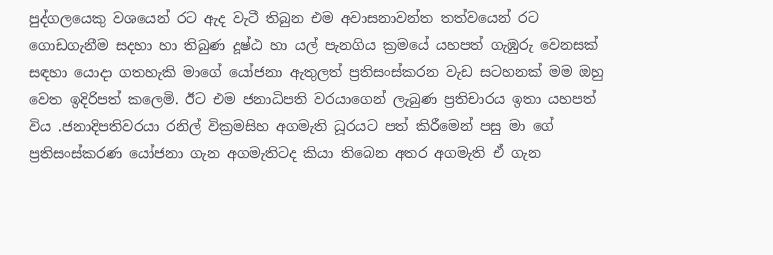පුද්ගලයෙකු වශයෙන් රට ඇද වැටී තිබුන එම අවාසනාවන්ත තත්වයෙන් රට ගොඩගැනීම සදහා හා තිබුණ දූෂ්ඨ හා යල් පැනගිය ක්‍රමයේ යහපත් ගැඹුරු වෙනසක් සඳහා යොදා ගතහැකි මාගේ යෝජනා ඇතුලත් ප්‍රතිසංස්කරන වැඩ සටහනක් මම ඔහු වෙත ඉදිරිපත් කලෙමි. ඊට එම ජනාධිපති වරයාගෙන් ලැබුණ ප්‍රතිචාරය ඉතා යහපත් විය .ජනාදිපතිවරයා රනිල් වික්‍රමසිහ අගමැති ධූරයට පත් කිරීමෙන් පසු මා ගේ ප්‍රතිසංස්කරණ යෝජනා ගැන අගමැතිටද කියා තිබෙන අතර අගමැති ඒ ගැන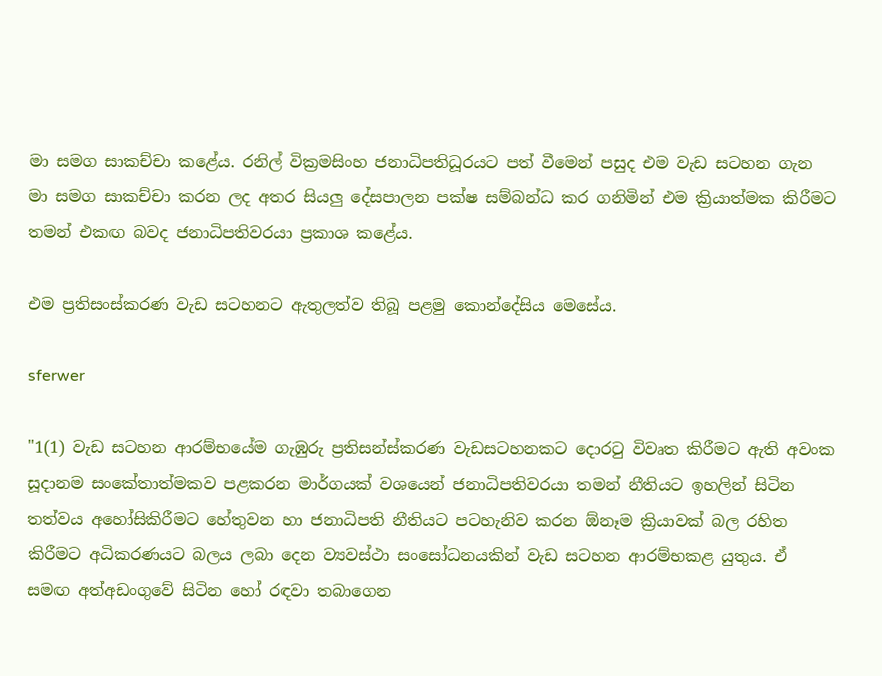මා සමග සාකච්චා කළේය. රනිල් වික්‍රමසිංහ ජනාධිපතිධූරයට පත් වීමෙන් පසුද එම වැඩ සටහන ගැන මා සමග සාකච්චා කරන ලද අතර සියලු දේසපාලන පක්ෂ සම්බන්ධ කර ගනිමින් එම ක්‍රියාත්මක කිරීමට තමන් එකඟ බවද ජනාධිපතිවරයා ප්‍රකාශ කළේය.

එම ප්‍රතිසංස්කරණ වැඩ සටහනට ඇතුලත්ව තිබූ පළමු කොන්දේසිය මෙසේය.

sferwer

"1(1) වැඩ සටහන ආරම්භයේම ගැඹුරු ප්‍රතිසන්ස්කරණ වැඩසටහනකට දොරටු විවෘත කිරීමට ඇති අවංක සූදානම සංකේතාත්මකව පළකරන මාර්ගයක් වශයෙන් ජනාධිපතිවරයා තමන් නීතියට ඉහලින් සිටින තත්වය අහෝසිකිරීමට හේතුවන හා ජනාධිපති නීතියට පටහැනිව කරන ඕනෑම ක්‍රියාවක් බල රහිත කිරීමට අධිකරණයට බලය ලබා දෙන ව්‍යවස්ථා සංසෝධනයකින් වැඩ සටහන ආරම්භකළ යුතුය. ඒ සමඟ අත්අඩංගුවේ සිටින හෝ රඳවා තබාගෙන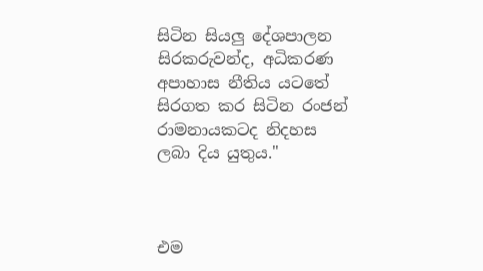සිටින සියලු දේශපාලන සිරකරුවන්ද, අධිකරණ අපාහාස නීතිය යටතේ සිරගත කර සිටින රංජන් රාමනායකටද නිදහස ලබා දිය යුතුය."



එම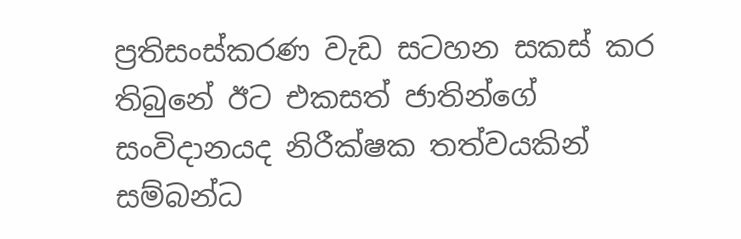ප්‍රතිසංස්කරණ වැඩ සටහන සකස් කර තිබුනේ ඊට එකසත් ජාතින්ගේ සංවිදානයද නිරීක්ෂක තත්වයකින් සම්බන්ධ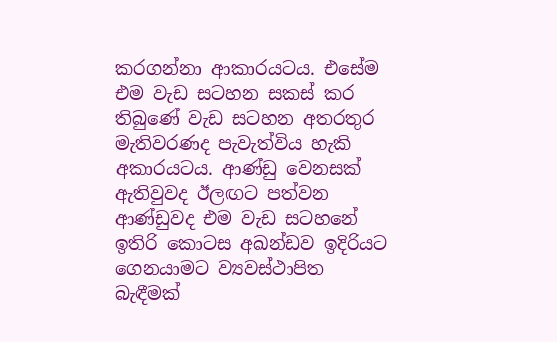කරගන්නා ආකාරයටය. එසේම එම වැඩ සටහන සකස් කර තිබුණේ වැඩ සටහන අතරතුර මැතිවරණද පැවැත්විය හැකි අකාරයටය. ආණ්ඩු වෙනසක් ඇතිවුවද ඊලඟට පත්වන ආණ්ඩුවද එම වැඩ සටහනේ ඉතිරි කොටස අඛන්ඩව ඉදිරියට ගෙනයාමට ව්‍යවස්ථාපිත බැඳීමක්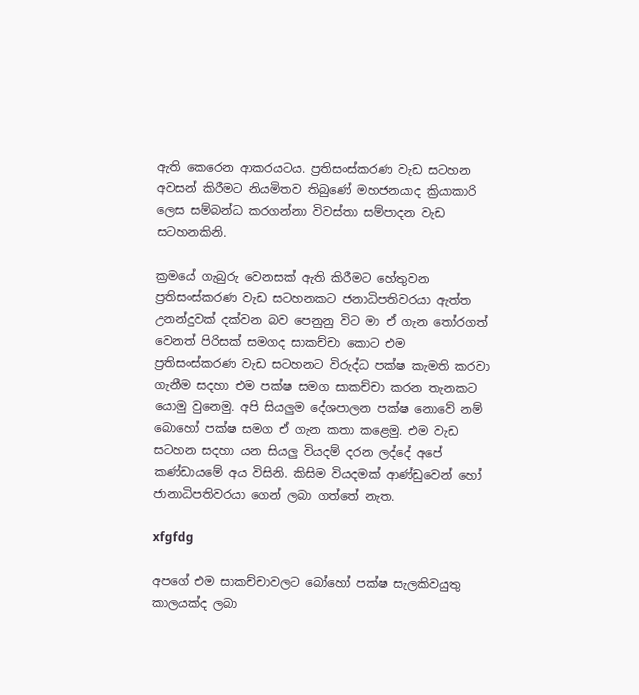ඇති කෙරෙන ආකරයටය. ප්‍රතිසංස්කරණ වැඩ සටහන අවසන් කිරීමට නියමිතව තිබුණේ මහජනයාද ක්‍රියාකාරි ලෙස සම්බන්ධ කරගන්නා විවස්තා සම්පාදන වැඩ සටහනකිනි.

ක්‍රමයේ ගැබුරු වෙනසක් ඇති කිරීමට හේතුවන ප්‍රතිසංස්කරණ වැඩ සටහනකට ජනාධිපතිවරයා ඇත්ත උනන්දුවක් දක්වන බව පෙනුනු විට මා ඒ ගැන තෝරගත් වෙනත් පිරිසක් සමගද සාකච්චා කොට එම ප්‍රතිසංස්කරණ වැඩ සටහනට විරුද්ධ පක්ෂ කැමති කරවා ගැනීම සදහා එම පක්ෂ සමග සාකච්චා කරන තැනකට යොමු වුනෙමු. අපි සියලුම දේශපාලන පක්ෂ නොවේ නම් බොහෝ පක්ෂ සමග ඒ ගැන කතා කළෙමු. එම වැඩ සටහන සදහා යන සියලු වියදම් දරන ලද්දේ අපේ කණ්ඩායමේ අය විසිනි. කිසිම වියදමක් ආණ්ඩුවෙන් හෝ ජානාධිපතිවරයා ගෙන් ලබා ගත්තේ නැත.

xfgfdg

අපගේ එම සාකච්චාවලට බෝහෝ පක්ෂ සැලකිවයුතු කාලයක්ද ලබා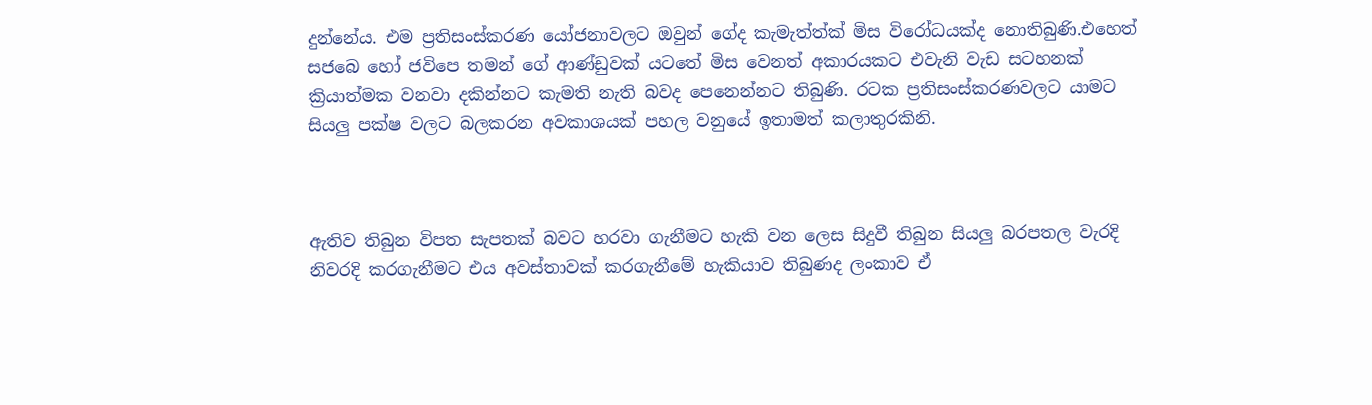දුන්නේය. එම ප්‍රතිසංස්කරණ යෝජනාවලට ඔවුන් ගේද කැමැත්ත්ක් මිස විරෝධයක්ද නොතිබුණි.එහෙත් සජබෙ හෝ ජවිපෙ තමන් ගේ ආණ්ඩුවක් යටතේ මිස වෙනත් අකාරයකට එවැනි වැඩ සටහනක් ක්‍රියාත්මක වනවා දකින්නට කැමති නැති බවද පෙනෙන්නට තිබුණි. රටක ප්‍රතිසංස්කරණවලට යාමට සියලු පක්ෂ වලට බලකරන අවකාශයක් පහල වනුයේ ඉතාමත් කලාතුරකිනි.



ඇතිව තිබුන විපත සැපතක් බවට හරවා ගැනීමට හැකි වන ලෙස සිදුවී තිබුන සියලු බරපතල වැරදි නිවරදි කරගැනීමට එය අවස්තාවක් කරගැනීමේ හැකියාව තිබුණද ලංකාව ඒ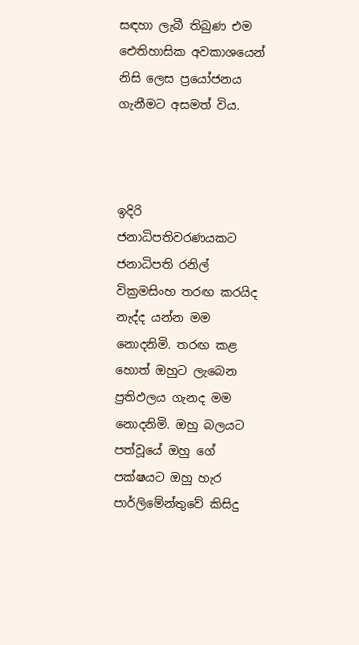සඳහා ලැබී තිබුණ එම ඓතිහාසික අවකාශයෙන් නිසි ලෙස ප්‍රයෝජනය ගැනීමට අසමත් විය.



ඉදිරි ජනාධිපතිවරණයකට ජනාධිපති රනිල් වික්‍රමසිංහ තරඟ කරයිද නැද්ද යන්න මම නොදනිමි. තරඟ කළ හොත් ඔහුට ලැබෙන ප්‍රතිඵලය ගැනද මම නොදනිමි. ඔහු බලයට පත්වූයේ ඔහු ගේ පක්ෂයට ඔහු හැර පාර්ලිමේන්තුවේ කිසිදු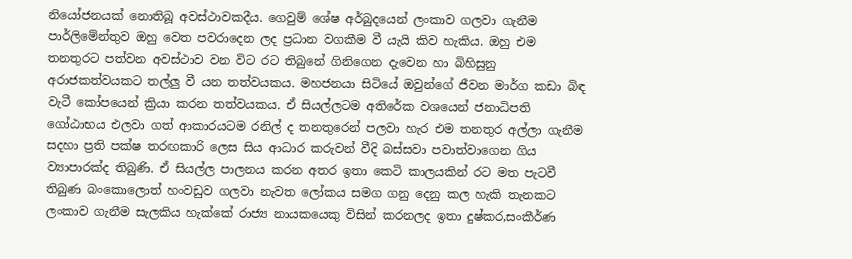නියෝජනයක් නොතිබූ අවස්ථාවකදීය. ගෙවුම් ශේෂ අර්බුදයෙන් ලංකාව ගලවා ගැනීම පාර්ලිමේන්තුව ඔහු වෙත පවරාදෙන ලද ප්‍රධාන වගකීම වී යැයි කිව හැකිය. ඔහු එම තනතුරට පත්වන අවස්ථාව වන විට රට තිබුනේ ගිනිගෙන දැවෙන හා බිහිසුනු අරාජකත්වයකට තල්ලු වී යන තත්වයකය. මහජනයා සිටියේ ඔවුන්ගේ ජීවන මාර්ග කඩා බිඳ වැටී කෝපයෙන් ක්‍රියා කරන තත්වයකය. ඒ සියල්ලටම අතිරේක වශයෙන් ජනාධිපති ගෝඨාභය එලවා ගත් ආකාරයටම රනිල් ද තනතුරෙන් පලවා හැර එම තනතුර අල්ලා ගැනීම සදහා ප්‍රති පක්ෂ තරඟකාරි ලෙස සිය ආධාර කරුවන් වීදි බස්සවා පවාත්වාගෙන ගිය ව්‍යාපාරක්ද තිබුණි. ඒ සියල්ල පාලනය කරන අතර ඉතා කෙටි කාලයකින් රට මත පැටවී තිබුණ බංකොලොත් හංවඩුව ගලවා නැවත ලෝකය සමග ගනු දෙනු කල හැකි තැනකට ලංකාව ගැනීම සැලකිය හැක්කේ රාජ්‍ය නායකයෙකු විසින් කරනලද ඉතා දුෂ්කර,සංකීර්ණ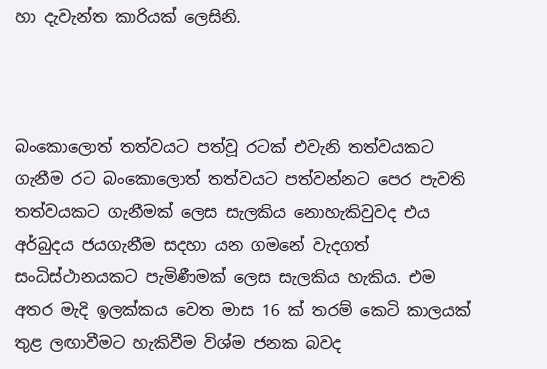හා දැවැන්ත කාරියක් ලෙසිනි.



බංකොලොත් තත්වයට පත්වූ රටක් එවැනි තත්වයකට ගැනීම රට බංකොලොත් තත්වයට පත්වන්නට පෙර පැවති තත්වයකට ගැනීමක් ලෙස සැලකිය නොහැකිවුවද එය අර්බුදය ජයගැනීම සදහා යන ගමනේ වැදගත් සංධිස්ථානයකට පැමිණීමක් ලෙස සැලකිය හැකිය. එම අතර මැදි ඉලක්කය වෙත මාස 16 ක් තරම් කෙටි කාලයක් තුළ ලඟාවීමට හැකිවීම විශ්ම ජනක බවද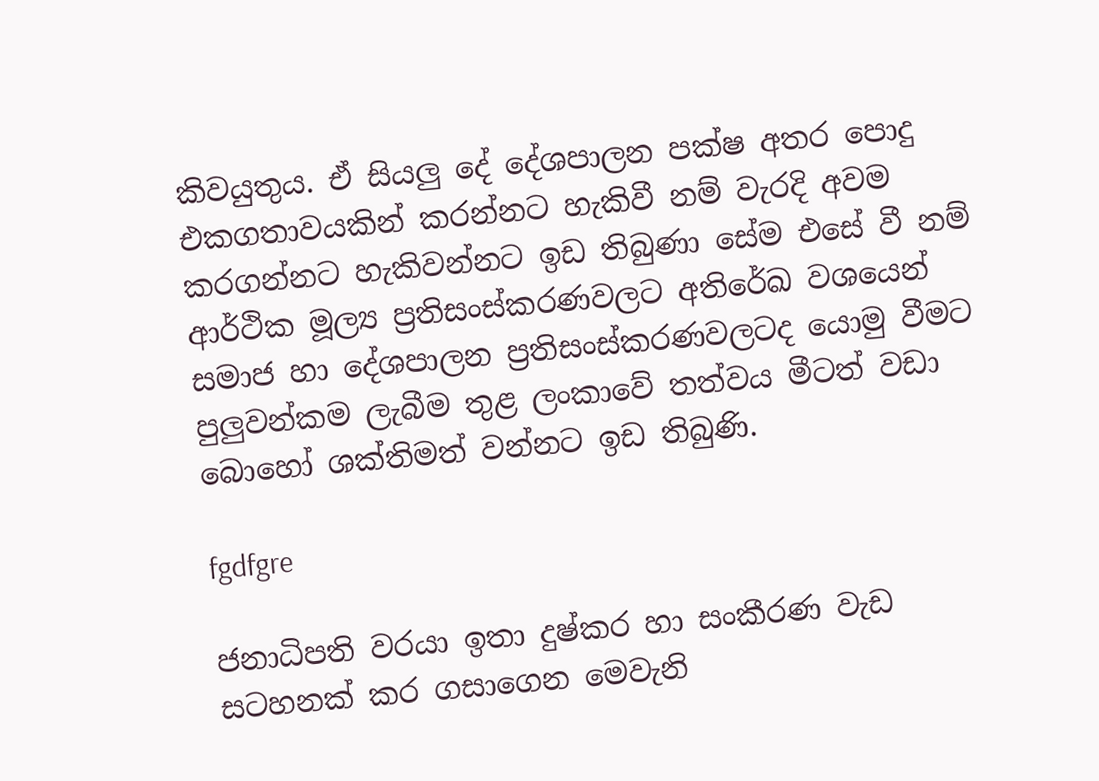කිවයුතුය. ඒ සියලු දේ දේශපාලන පක්ෂ අතර පොදු එකගතාවයකින් කරන්නට හැකිවී නම් වැරදි අවම කරගන්නට හැකිවන්නට ඉඩ තිබුණා සේම එසේ වී නම් ආර්ථික මූල්‍ය ප්‍රතිසංස්කරණවලට අතිරේඛ වශයෙන් සමාජ හා දේශපාලන ප්‍රතිසංස්කරණවලටද යොමු වීමට පුලුවන්කම ලැබීම තුළ ලංකාවේ තත්වය මීටත් වඩා බොහෝ ශක්තිමත් වන්නට ඉඩ තිබුණි.

fgdfgre

ජනාධිපති වරයා ඉතා දුෂ්කර හා සංකීරණ වැඩ සටහනක් කර ගසාගෙන මෙවැනි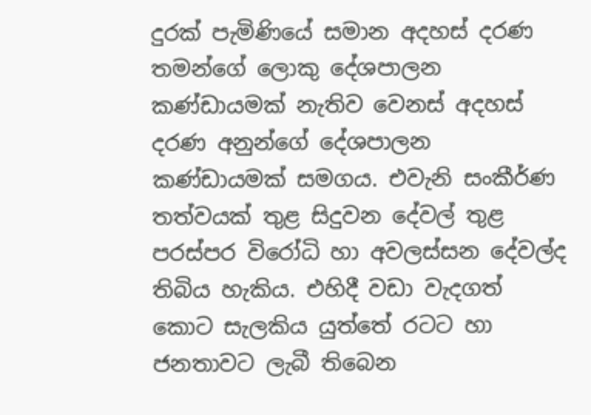දුරක් පැමිණියේ සමාන අදහස් දරණ තමන්ගේ ලොකු දේශපාලන කණ්ඩායමක් නැතිව වෙනස් අදහස් දරණ අනුන්ගේ දේශපාලන කණ්ඩායමක් සමගය. එවැනි සංකීර්ණ තත්වයක් තුළ සිදුවන දේවල් තුළ පරස්පර විරෝධි හා අවලස්සන දේවල්ද තිබිය හැකිය. එහිදී වඩා වැදගත් කොට සැලකිය යුත්තේ රටට හා ජනතාවට ලැබී තිබෙන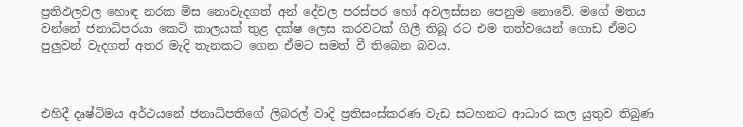ප්‍රතිඵලවල හොඳ නරක මිස නොවැදගත් අන් දේවල පරස්පර හෝ අවලස්සන පෙනුම නොවේ. මගේ මතය වන්නේ ජනාධිපරයා කෙටි කාලයක් තුළ දක්ෂ ලෙස කරවටක් ගිලී තිබූ රට එම තත්වයෙන් ගොඩ ඒමට පුලුවන් වැදගත් අතර මැදි තැනකට ගෙන ඒමට සමත් වී තිබෙන බවය.



එහිදී දෘෂ්ටිමය අර්ථයනේ ජනාධිපතිගේ ලිබරල් වාදි ප්‍රතිසංස්කරණ වැඩ සටහනට ආධාර කල යුතුව තිබුණ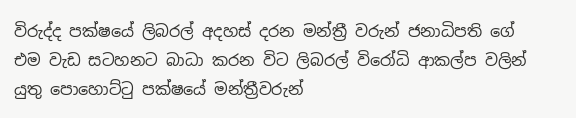විරුද්ද පක්ෂයේ ලිබරල් අදහස් දරන මන්ත්‍රී වරුන් ජනාධිපති ගේ එම වැඩ සටහනට බාධා කරන විට ලිබරල් විරෝධි ආකල්ප වලින් යුතු පොහොට්ටු පක්ෂයේ මන්ත්‍රීවරුන්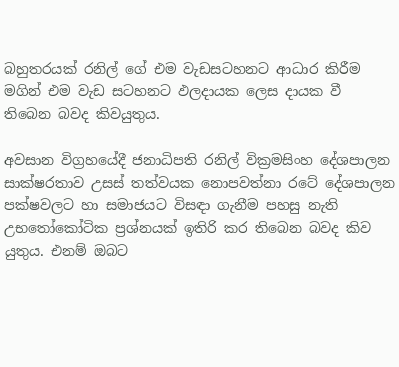බහුතරයක් රනිල් ගේ එම වැඩසටහනට ආධාර කිරීම මගින් එම වැඩ සටහනට ඵලදායක ලෙස දායක වී තිබෙන බවද කිවයුතුය.

අවසාන විග්‍රහයේදී ජනාධිපති රනිල් වික්‍රමසිංහ දේශපාලන සාක්ෂරතාව උසස් තත්වයක නොපවත්නා රටේ දේශපාලන පක්ෂවලට හා සමාජයට විසඳා ගැනීම පහසු නැති උභතෝකෝටික ප්‍රශ්නයක් ඉතිරි කර තිබෙන බවද කිව යුතුය. එනම් ඔබට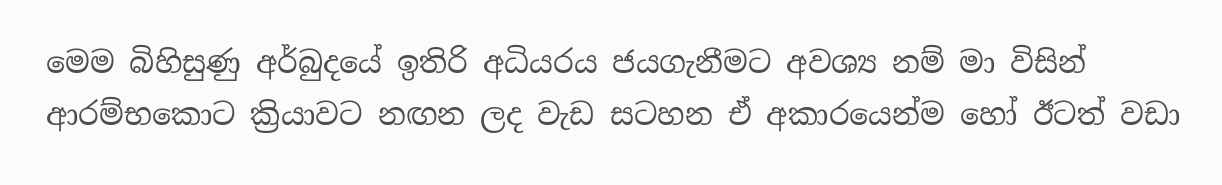මෙම බිහිසුණු අර්බුදයේ ඉතිරි අධියරය ජයගැනීමට අවශ්‍ය නම් මා විසින් ආරම්භකොට ක්‍රියාවට නඟන ලද වැඩ සටහන ඒ අකාරයෙන්ම හෝ ඊටත් වඩා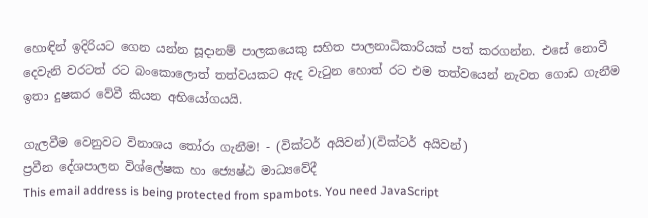හොඳින් ඉදිරියට ගෙන යන්න සූදානම් පාලකයෙකු සහිත පාලනාධිකාරියක් පත් කරගන්න. එසේ නොවී දෙවැනි වරටත් රට බංකොලොත් තත්වයකට ඇද වැටුන හොත් රට එම තත්වයෙන් නැවත ගොඩ ගැනීම ඉතා දුෂකර වේවී කියන අභියෝගයයි.

ගැලවීම වෙනුවට විනාශය තෝරා ගැනීම! - (වික්ටර් අයිවන්)(වික්ටර් අයිවන්)
ප්‍රවීන දේශපාලන විශ්ලේෂක හා ජ්‍යෙෂ්ඨ මාධ්‍යවේදී
This email address is being protected from spambots. You need JavaScript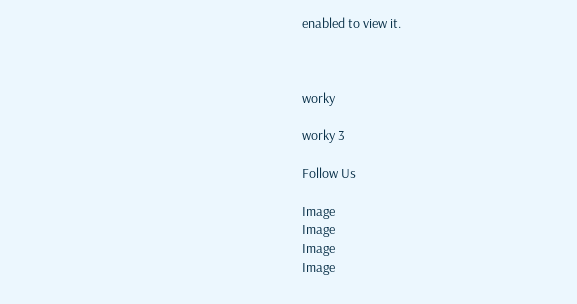enabled to view it.



worky

worky 3

Follow Us

Image
Image
Image
Image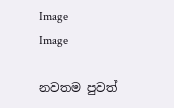Image
Image

නවතම පුවත්